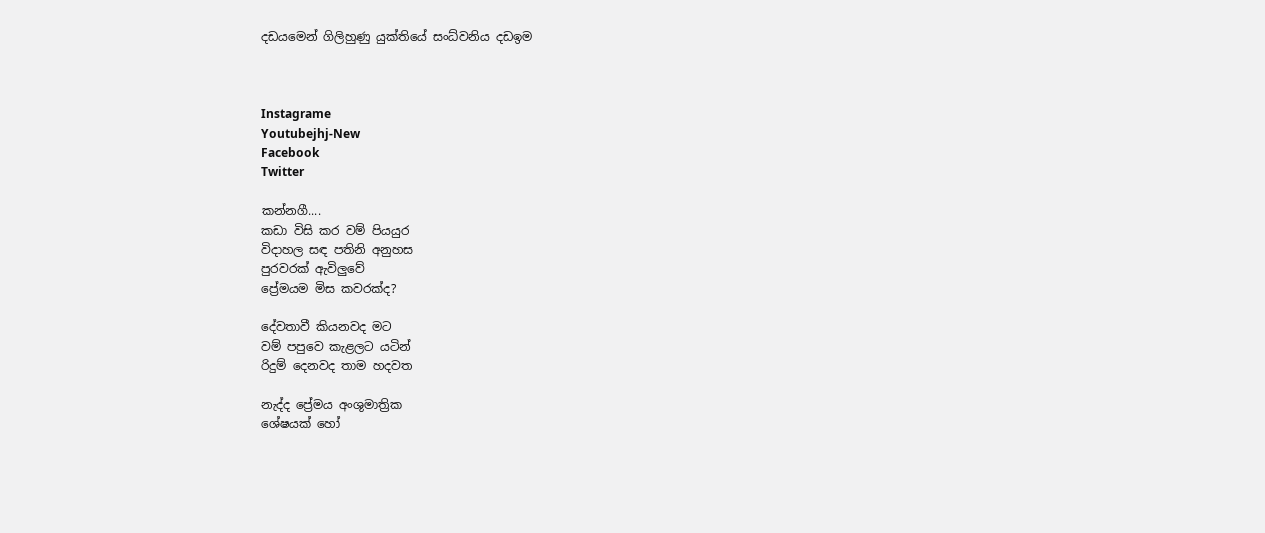දඩයමෙන් ගිලිහුණු යුක්තියේ සංධ්වනිය දඩඉම



Instagrame
Youtubejhj-New
Facebook
Twitter

කන්නගී....
කඩා විසි කර වම් පියයුර
විදාහල සඳ පතිනි අනුහස
පුරවරක් ඇවිලුවේ
ප්‍රේමයම මිස කවරක්ද?

දේවතාවී කියනවද මට
වම් පපුවෙ කැළලට යටින්
රිදුම් දෙනවද තාම හදවත

නැද්ද ප්‍රේමය අංශුමාත්‍රික
ශේෂයක් හෝ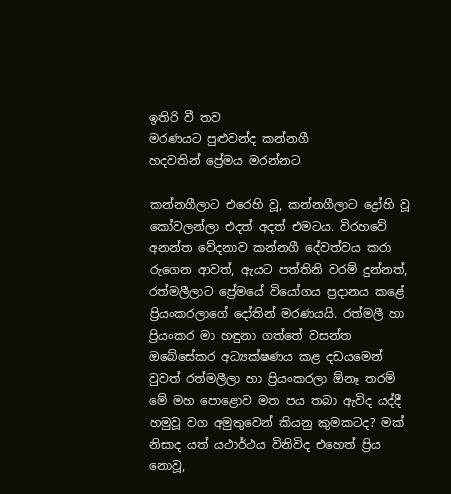ඉතිරි වී තව
මරණයට පුළුවන්ද කන්නගී
හදවතින් ප්‍රේමය මරන්නට

කන්නගීලාට එරෙහි වූ, කන්නගීලාට ද්‍රෝහි වූ කෝවලන්ලා එදත් අදත් එමටය. විරහවේ අනන්ත වේදනාව කන්නගී දේවත්වය කරා රුගෙන ආවත්, ඇයට පත්තිනි වරම් දුන්නත්, රත්මලීලාට ප්‍රේමයේ වියෝගය ප්‍රදානය කළේ ප්‍රියංකරලාගේ දෝතින් මරණයයි. රත්මලී හා ප්‍රියංකර මා හඳුනා ගත්තේ වසන්ත ඔබේසේකර අධ්‍යක්ෂණය කළ දඩයමෙන් වුවත් රත්මලීලා හා ප්‍රියංකරලා ඕනෑ තරම් මේ මහ පොළොව මත පය තබා ඇවිද යද්දී හමුවූ වග අමුතුවෙන් කියනු කුමකටද? මක් නිසාද යත් යථාර්ථය විනිවිද එහෙත් ප්‍රිය නොවූ,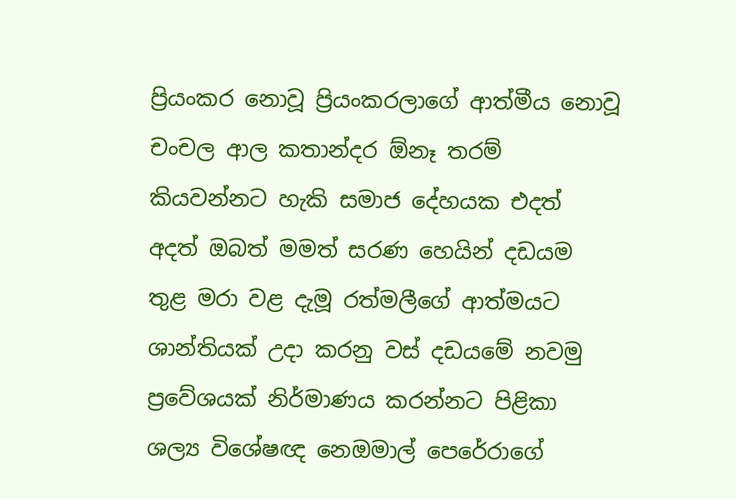ප්‍රියංකර නොවූ ප්‍රියංකරලාගේ ආත්මීය නොවූ චංචල ආල කතාන්දර ඕනෑ තරම් කියවන්නට හැකි සමාජ දේහයක එදත් අදත් ඔබත් මමත් සරණ හෙයින් දඩයම තුළ මරා වළ දැමූ රත්මලීගේ ආත්මයට ශාන්තියක් උදා කරනු වස් දඩයමේ නවමු ප්‍රවේශයක් නිර්මාණය කරන්නට පිළිකා ශල්‍ය විශේෂඥ නෙඔමාල් පෙරේරාගේ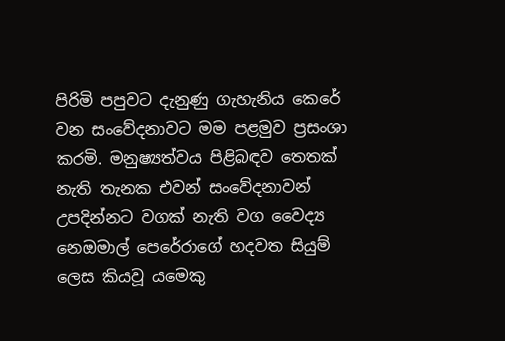පිරිමි පපුවට දැනුණු ගැහැනිය කෙරේ වන සංවේදනාවට මම පළමුව ප්‍රසංශා කරමි. මනුෂ්‍යත්වය පිළිබඳව තෙතක් නැති තැනක එවන් සංවේදනාවන් උපදින්නට වගක් නැති වග වෛද්‍ය නෙඔමාල් පෙරේරාගේ හදවත සියුම් ලෙස කියවූ යමෙකු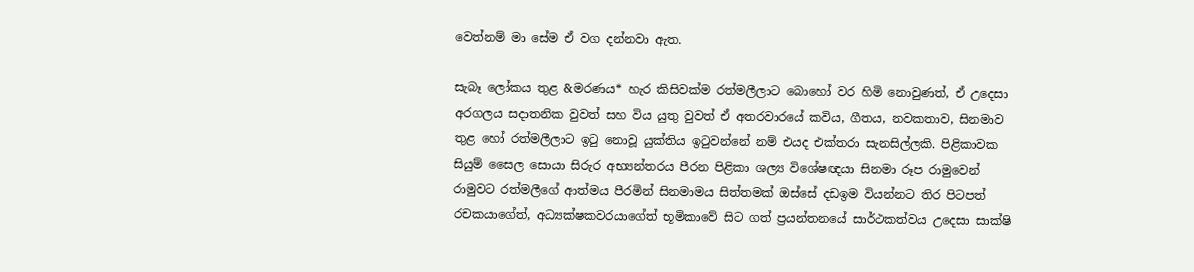වෙත්නම් මා සේම ඒ වග දන්නවා ඇත.

සැබෑ ලෝකය තුළ &මරණය* හැර කිසිවක්ම රත්මලීලාට බොහෝ වර හිමි නොවුණත්, ඒ උදෙසා අරගලය සදාතනික වුවත් සහ විය යුතු වුවත් ඒ අතරවාරයේ කවිය, ගීතය, නවකතාව, සිනමාව තුළ හෝ රත්මලීලාට ඉටු නොවූ යුක්තිය ඉටුවන්නේ නම් එයද එක්තරා සැනසිල්ලකි. පිළිකාවක සියුම් සෛල සොයා සිරුර අභ්‍යන්තරය පීරන පිළිකා ශල්‍ය විශේෂඥයා සිනමා රූප රාමුවෙන් රාමුවට රත්මලීගේ ආත්මය පීරමින් සිනමාමය සිත්තමක් ඔස්සේ දඩඉම වියන්නට තිර පිටපත් රචකයාගේත්, අධ්‍යක්ෂකවරයාගේත් භූමිකාවේ සිට ගත් ප්‍රයන්තනයේ සාර්ථකත්වය උදෙසා සාක්ෂි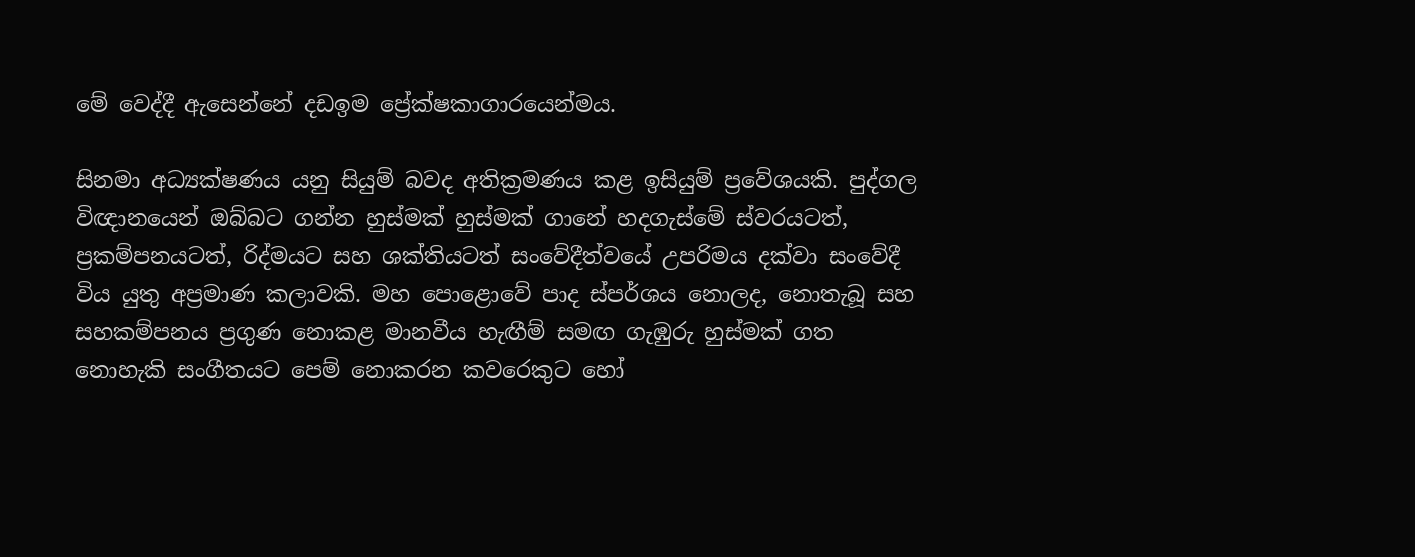මේ වෙද්දී ඇසෙන්නේ දඩඉම ප්‍රේක්ෂකාගාරයෙන්මය.

සිනමා අධ්‍යක්ෂණය යනු සියුම් බවද අතික්‍රමණය කළ ඉසියුම් ප්‍රවේශයකි. පුද්ගල විඥානයෙන් ඔබ්බට ගන්න හුස්මක් හුස්මක් ගානේ හදගැස්මේ ස්වරයටත්, ප්‍රකම්පනයටත්, රිද්මයට සහ ශක්තියටත් සංවේදීත්වයේ උපරිමය දක්වා සංවේදී විය යුතු අප්‍රමාණ කලාවකි. මහ පොළොවේ පාද ස්පර්ශය නොලද, නොතැබූ සහ සහකම්පනය ප්‍රගුණ නොකළ මානවීය හැඟීම් සමඟ ගැඹුරු හුස්මක් ගත නොහැකි සංගීතයට පෙම් නොකරන කවරෙකුට හෝ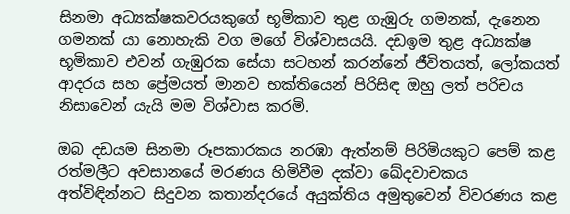සිනමා අධ්‍යක්ෂකවරයකුගේ භූමිකාව තුළ ගැඹුරු ගමනක්, දැනෙන ගමනක් යා නොහැකි වග මගේ විශ්වාසයයි. දඩඉම තුළ අධ්‍යක්ෂ භූමිකාව එවන් ගැඹුරක සේයා සටහන් කරන්නේ ජීවිතයත්, ලෝකයත් ආදරය සහ ප්‍රේමයත් මානව භක්තියෙන් පිරිසිඳ ඔහු ලත් පරිචය නිසාවෙන් යැයි මම විශ්වාස කරමි.

ඔබ දඩයම සිනමා රූපකාරකය නරඹා ඇත්නම් පිරිමියකුට පෙම් කළ රත්මලීට අවසානයේ මරණය හිමිවීම දක්වා ඛේදවාචකය අත්විඳින්නට සිදුවන කතාන්දරයේ අයුක්තිය අමුතුවෙන් විවරණය කළ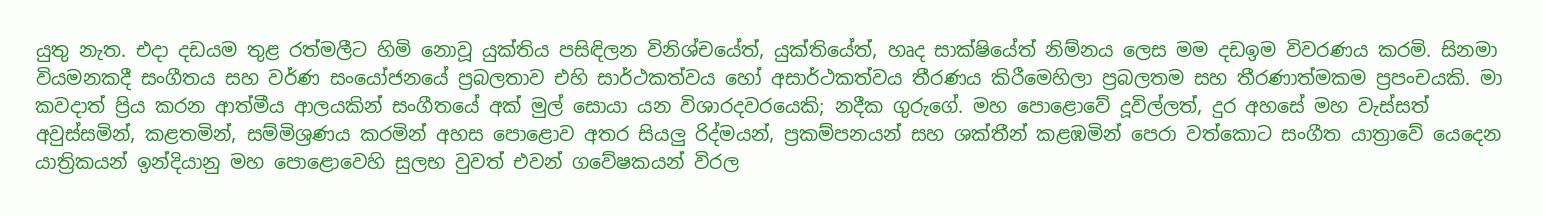යුතු නැත. එදා දඩයම තුළ රත්මලීට හිමි නොවූ යුක්තිය පසිඳිලන විනිශ්චයේත්, යුක්තියේත්, හෘද සාක්ෂියේත් නිම්නය ලෙස මම දඩඉම විවරණය කරමි. සිනමා වියමනකදී සංගීතය සහ වර්ණ සංයෝජනයේ ප්‍රබලතාව එහි සාර්ථකත්වය හෝ අසාර්ථකත්වය තීරණය කිරීමෙහිලා ප්‍රබලතම සහ තීරණාත්මකම ප්‍රපංචයකි. මා කවදාත් ප්‍රිය කරන ආත්මීය ආලයකින් සංගීතයේ අක් මුල් සොයා යන විශාරදවරයෙකි; නදීක ගුරුගේ. මහ පොළොවේ දූවිල්ලත්, දුර අහසේ මහ වැස්සත් අවුස්සමින්, කළතමින්, සම්මිශ්‍රණය කරමින් අහස පොළොව අතර සියලු රිද්මයන්, ප්‍රකම්පනයන් සහ ශක්තීන් කළඹමින් පෙරා වත්කොට සංගීත යාත්‍රාවේ යෙදෙන යාත්‍රිකයන් ඉන්දියානු මහ පොළොවෙහි සුලභ වුවත් එවන් ගවේෂකයන් විරල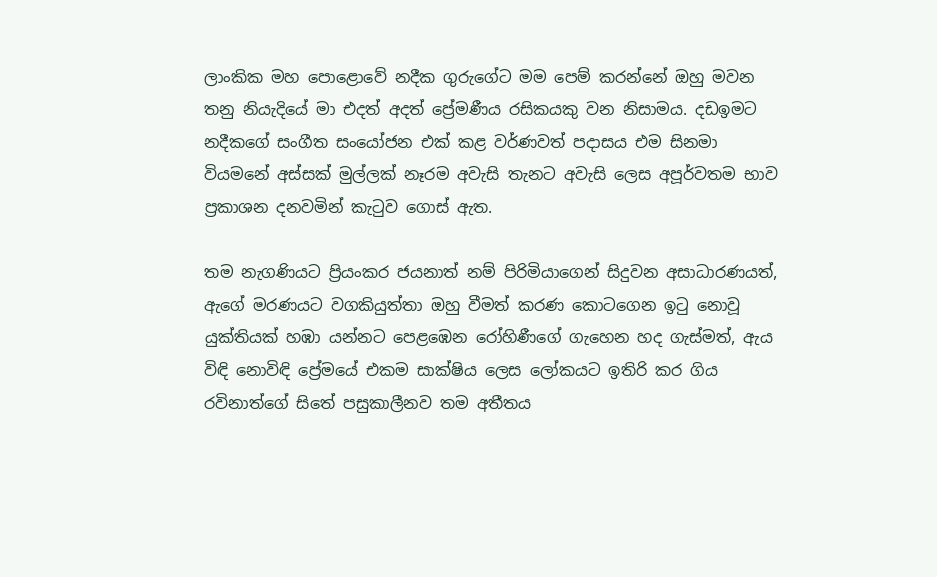ලාංකික මහ පොළොවේ නදීක ගුරුගේට මම පෙම් කරන්නේ ඔහු මවන තනු නියැදියේ මා එදත් අදත් ප්‍රේමණීය රසිකයකු වන නිසාමය. දඩඉමට නදීකගේ සංගීත සංයෝජන එක් කළ වර්ණවත් පදාසය එම සිනමා වියමනේ අස්සක් මුල්ලක් නෑරම අවැසි තැනට අවැසි ලෙස අපූර්වතම භාව ප්‍රකාශන දනවමින් කැටුව ගොස් ඇත.

තම නැගණියට ප්‍රියංකර ජයනාත් නම් පිරිමියාගෙන් සිදුවන අසාධාරණයත්, ඇගේ මරණයට වගකියුත්තා ඔහු වීමත් කරණ කොටගෙන ඉටු නොවූ යුක්තියක් හඹා යන්නට පෙළඹෙන රෝහිණීගේ ගැහෙන හද ගැස්මත්, ඇය විඳි නොවිඳි ප්‍රේමයේ එකම සාක්ෂිය ලෙස ලෝකයට ඉතිරි කර ගිය රවිනාත්ගේ සිතේ පසුකාලීනව තම අතීතය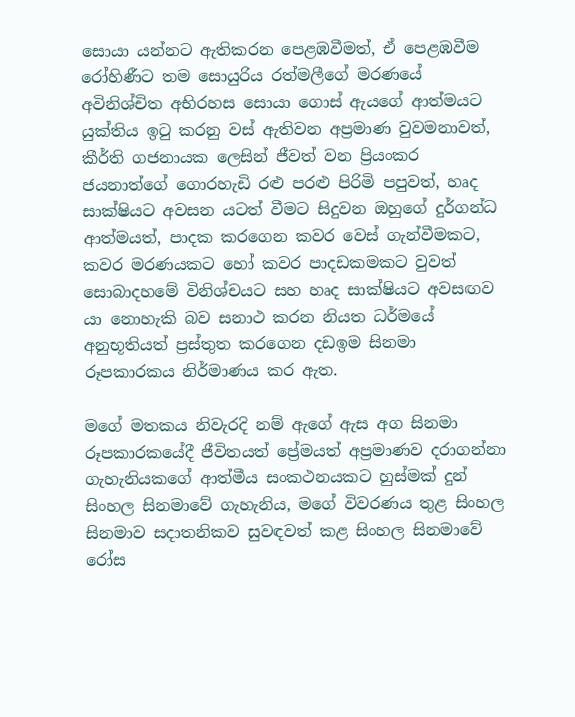සොයා යන්නට ඇතිකරන පෙළඹවීමත්, ඒ පෙළඹවීම රෝහිණීට තම සොයුරිය රත්මලීගේ මරණයේ අවිනිශ්චිත අභිරහස සොයා ගොස් ඇයගේ ආත්මයට යුක්තිය ඉටු කරනු වස් ඇතිවන අප්‍රමාණ වුවමනාවත්, කීර්ති ගජනායක ලෙසින් ජීවත් වන ප්‍රියංකර ජයනාත්ගේ ගොරහැඩි රළු පරළු පිරිමි පපුවත්, හෘද සාක්ෂියට අවසන යටත් වීමට සිදුවන ඔහුගේ දුර්ගන්ධ ආත්මයත්, පාදක කරගෙන කවර වෙස් ගැන්වීමකට, කවර මරණයකට හෝ කවර පාදඩකමකට වුවත් සොබාදහමේ විනිශ්චයට සහ හෘද සාක්ෂියට අවසඟව යා නොහැකි බව සනාථ කරන නියත ධර්මයේ අනුභූතියත් ප්‍රස්තුත කරගෙන දඩඉම සිනමා රූපකාරකය නිර්මාණය කර ඇත.

මගේ මතකය නිවැරදි නම් ඇගේ ඇස අග සිනමා රූපකාරකයේදී ජීවිතයත් ප්‍රේමයත් අප්‍රමාණව දරාගන්නා ගැහැනියකගේ ආත්මීය සංකථනයකට හුස්මක් දුන් සිංහල සිනමාවේ ගැහැනිය, මගේ විවරණය තුළ සිංහල සිනමාව සදාතනිකව සුවඳවත් කළ සිංහල සිනමාවේ රෝස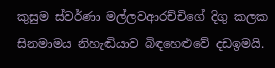කුසුම ස්වර්ණා මල්ලවආරච්චිගේ දිගු කලක සිනමාමය නිහැඬියාව බිඳහෙළුවේ දඩඉමයි.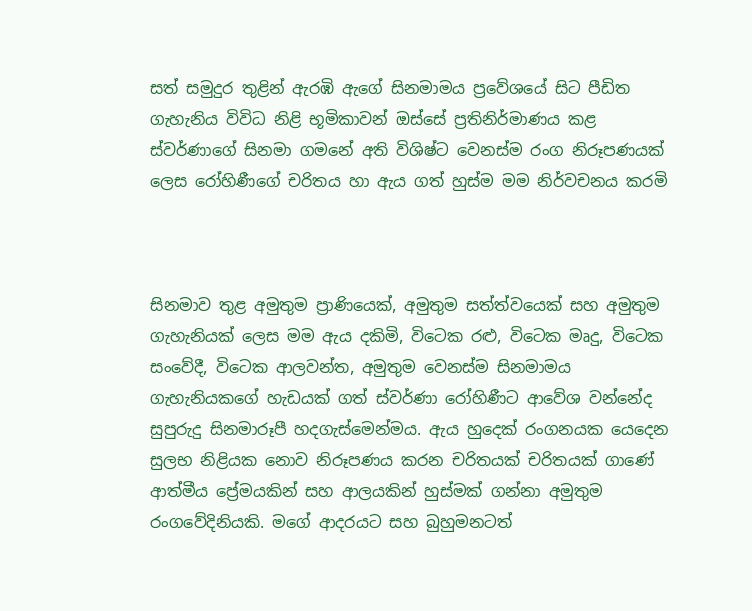සත් සමුදුර තුළින් ඇරඹි ඇගේ සිනමාමය ප්‍රවේශයේ සිට පීඩිත ගැහැනිය විවිධ නිළි භූමිකාවන් ඔස්සේ ප්‍රතිනිර්මාණය කළ ස්වර්ණාගේ සිනමා ගමනේ අති විශිෂ්ට වෙනස්ම රංග නිරූපණයක් ලෙස රෝහිණීගේ චරිතය හා ඇය ගත් හුස්ම මම නිර්වචනය කරමි



සිනමාව තුළ අමුතුම ප්‍රාණි‍යෙක්, අමුතුම සත්ත්වයෙක් සහ අමුතුම ගැහැනියක් ලෙස මම ඇය දකිමි, විටෙක රළු, විටෙක මෘදු, විටෙක සංවේදී, විටෙක ආලවන්ත, අමුතුම වෙනස්ම සිනමාමය ගැහැනියකගේ හැඩයක් ගත් ස්වර්ණා රෝහිණීට ආවේශ වන්නේද සුපුරුදු සිනමාරූපී හදගැස්මෙන්මය. ඇය හුදෙක් රංගනයක යෙදෙන සුලභ නිළියක නොව නිරූපණය කරන චරිතයක් චරිතයක් ගාණේ ආත්මීය ප්‍රේමයකින් සහ ආලයකින් හුස්මක් ගන්නා අමුතුම රංගවේදිනියකි. මගේ ආදරයට සහ බුහුමනටත්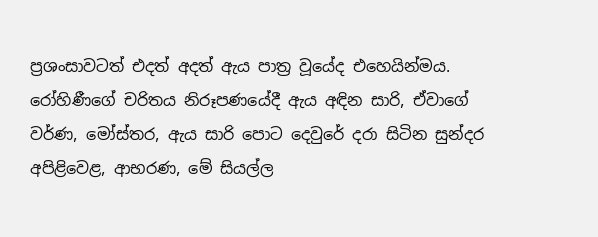ප්‍රශංසාවටත් එදත් අදත් ඇය පාත්‍ර වූයේද එහෙයින්මය. රෝහිණීගේ චරිතය නිරූපණයේදී ඇය අඳින සාරි, ඒවාගේ වර්ණ, මෝස්තර, ඇය සාරි පොට දෙවුරේ දරා සිටින සුන්දර අපිළිවෙළ, ආභරණ, මේ සියල්ල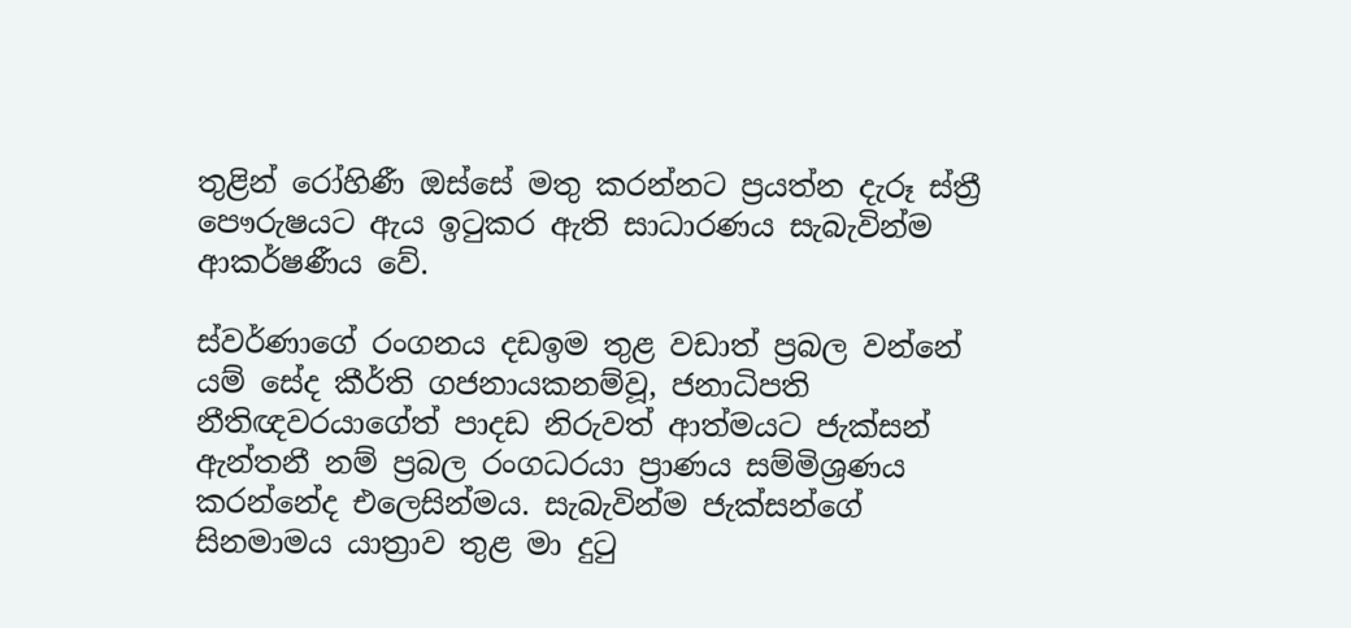තුළින් රෝහිණී ඔස්සේ මතු කරන්නට ප්‍රයත්න දැරූ ස්ත්‍රී පෞරුෂයට ඇය ඉටුකර ඇති සාධාරණය සැබැවින්ම ආකර්ෂණීය වේ.

ස්වර්ණාගේ රංගනය දඩඉම තුළ වඩාත් ප්‍රබල වන්නේ යම් සේද කීර්ති ගජනායකනම්වූ, ජනාධිපති නීතිඥවරයාගේත් පාදඩ නිරුවත් ආත්මයට ජැක්සන් ඇන්තනී නම් ප්‍රබල රංගධරයා ප්‍රාණය සම්මිශ්‍රණය කරන්නේද එලෙසින්මය. සැබැවින්ම ජැක්සන්ගේ සිනමාමය යාත්‍රාව තුළ මා දුටු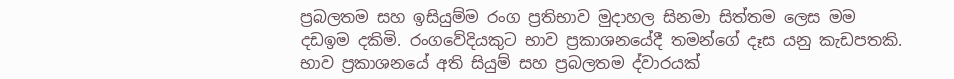ප්‍රබලතම සහ ඉසියුම්ම රංග ප්‍රතිභාව මුදාහල සිනමා සිත්තම ලෙස මම දඩඉම දකිමි. රංගවේදියකුට භාව ප්‍රකාශනයේදී තමන්ගේ දෑස යනු කැඩපතකි. භාව ප්‍රකාශනයේ අති සියුම් සහ ප්‍රබලතම ද්වාරයක්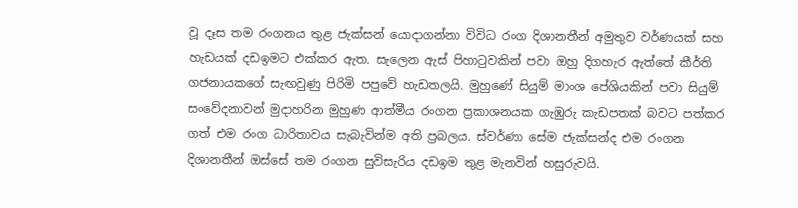වූ දෑස තම රංගනය තුළ ජැක්සන් යොදාගන්නා විවිධ රංග දිශානතීන් අමුතුව වර්ණයක් සහ හැඩයක් දඩඉමට එක්කර ඇත. සැලෙන ඇස් පිහාටුවකින් පවා ඔහු දිගහැර ඇත්තේ කීර්ති ගජනායකගේ සැඟවුණු පිරිමි පපුවේ හැඩතලයි. මුහුණේ සියුම් මාංශ පේශියකින් පවා සියුම් සංවේදනාවන් මුදාහරින මුහුණ ආත්මීය රංගන ප්‍රකාශනයක ගැඹුරු කැඩපතක් බවට පත්කර ගත් එම රංග ධාරිතාවය සැබැවින්ම අති ප්‍රබලය. ස්වර්ණා සේම ජැක්සන්ද එම රංගන දිශානතීන් ඔස්සේ තම රංගන සුවිසැරිය දඩඉම තුළ මැනවින් හසුරුවයි.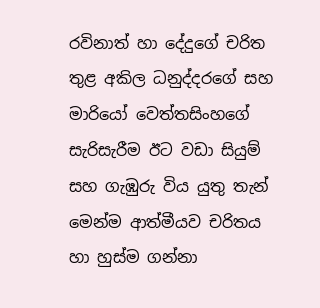රවිනාත් හා දේදුගේ චරිත තුළ අකිල ධනුද්දරගේ සහ මාරියෝ වෙත්තසිංහගේ සැරිසැරීම ඊට වඩා සියුම් සහ ගැඹුරු විය යුතු තැන් මෙන්ම ආත්මීයව චරිතය හා හුස්ම ගන්නා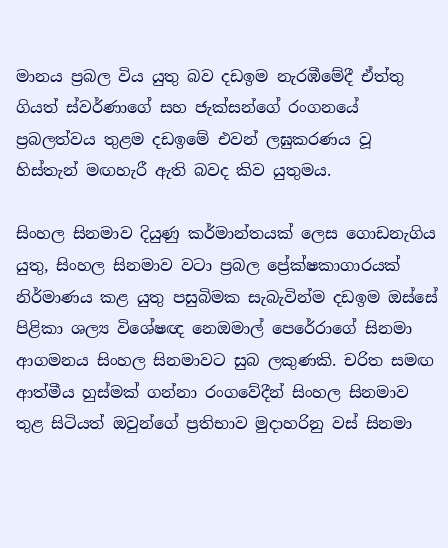මානය ප්‍රබල විය යුතු බව දඩඉම නැරඹීමේදී ඒත්තු ගියත් ස්වර්ණාගේ සහ ජැක්සන්ගේ රංගනයේ ප්‍රබලත්වය තුළම දඩඉමේ එවන් ලඝුකරණය වූ හිස්තැන් මඟහැරී ඇති බවද කිව යුතුමය.

සිංහල සිනමාව දියුණු කර්මාන්තයක් ලෙස ගොඩනැගිය යුතු, සිංහල සිනමාව වටා ප්‍රබල ප්‍රේක්ෂකාගාරයක් නිර්මාණය කළ යුතු පසුබිමක සැබැවින්ම දඩඉම ඔස්සේ පිළිකා ශල්‍ය විශේෂඥ නෙඔමාල් පෙරේරාගේ සිනමා ආගමනය සිංහල සිනමාවට සුබ ලකුණකි. චරිත සමඟ ආත්මීය හුස්මක් ගන්නා රංගවේදීන් සිංහල සිනමාව තුළ සිටියත් ඔවුන්ගේ ප්‍රතිභාව මුදාහරිනු වස් සිනමා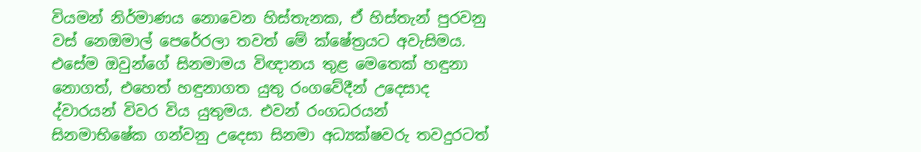වියමන් නිර්මාණය නොවෙන හිස්තැනක, ඒ හිස්තැන් පුරවනු වස් නෙඔමාල් පෙරේරලා තවත් මේ ක්ෂේත්‍රයට අවැසිමය. එසේම ඔවුන්ගේ සිනමාමය විඥානය තුළ මෙතෙක් හඳුනා නොගත්, එහෙත් හඳුනාගත යුතු රංගවේදීන් උදෙසාද ද්වාරයන් විවර විය යුතුමය. එවන් රංගධරයන් සිනමාභිෂේක ගන්වනු උදෙසා සිනමා අධ්‍යක්ෂවරු තවදුරටත්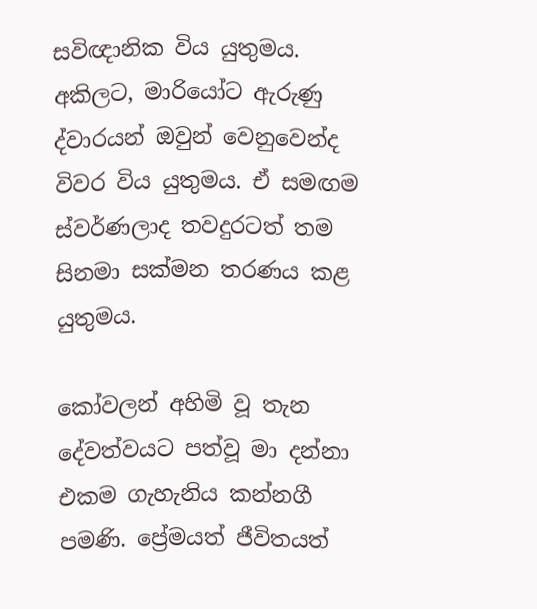සවිඥානික විය යුතුමය. අකිලට, මාරියෝට ඇරුණු ද්වාරයන් ඔවුන් වෙනුවෙන්ද විවර විය යුතුමය. ඒ සමඟම ස්වර්ණලාද තවදුරටත් තම සිනමා සක්මන තරණය කළ යුතුමය.

කෝවලන් අහිමි වූ තැන දේවත්වයට පත්වූ මා දන්නා එකම ගැහැනිය කන්නගී පමණි. ප්‍රේමයත් ජීවිතයත්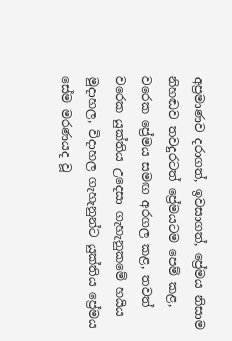අප්‍රමාණව දරාගත්, ඉවසාගත්, ප්‍රේමය නිසාම නිහඬව තවදුරටත් ප්‍රේමයටම පෙම් කළ, වරෙක ප්‍රේමය සමඟ අරගල කළ, තවත් වරෙක යුක්තිය උදෙසා ගැහැනුකමේ හයිය මුදාහල, විදාහල ගැහැනුන්ට යුක්තිය ප්‍රේමය සේම මරණයද වූ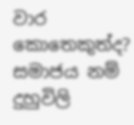වාර කොතෙකුත්ද? සමාජය නම් දුහුවිලි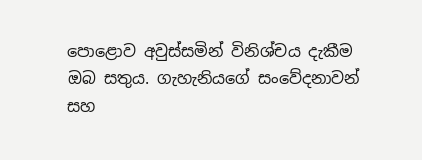පොළොව අවුස්සමින් විනිශ්චය දැකීම ඔබ සතුය. ගැහැනියගේ සංවේදනාවන් සහ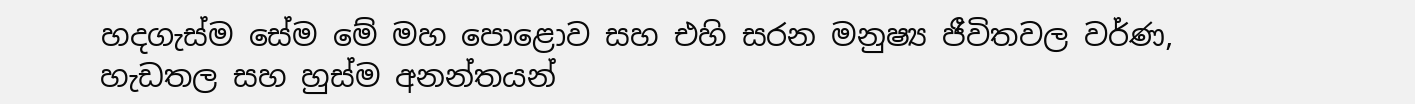හදගැස්ම සේම මේ මහ පොළොව සහ එහි සරන මනුෂ්‍ය ජීවිතවල වර්ණ, හැඩතල සහ හුස්ම අනන්තයන්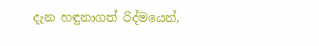දැන හඳුනාගත් රිද්මයෙන්,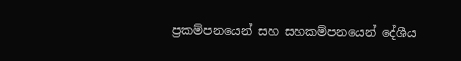ප්‍රකම්පනයෙන් සහ සහකම්පනයෙන් දේශීය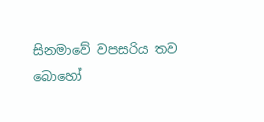සිනමාවේ වපසරිය තව බොහෝ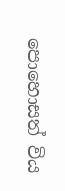පොහොසත් විය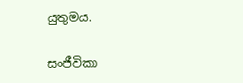යුතුමය.

සංජීවිකා